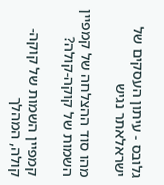גלובס - עיתון העסקים של ישראלאתר נגיש

מהו סוד ההצלחה של קמפיין השמות של קוקה-קולה?

קמפיין השמות של קוקה-קולה, המהלך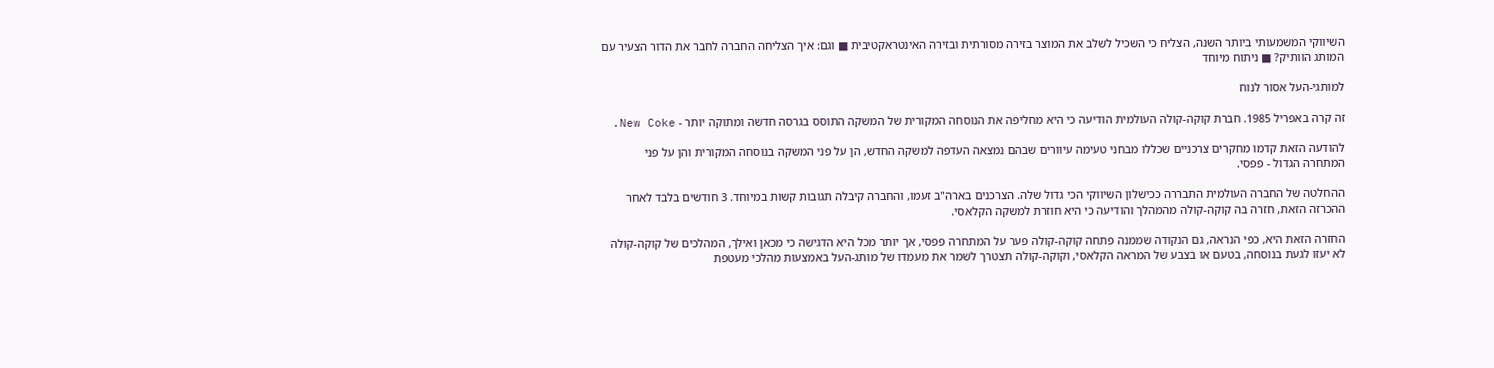השיווקי המשמעותי ביותר השנה, הצליח כי השכיל לשלב את המוצר בזירה מסורתית ובזירה האינטראקטיבית ■ וגם: איך הצליחה החברה לחבר את הדור הצעיר עם המותג הוותיק? ■ ניתוח מיוחד

למותגי-העל אסור לנוח

זה קרה באפריל 1985. חברת קוקה-קולה העולמית הודיעה כי היא מחליפה את הנוסחה המקורית של המשקה התוסס בגרסה חדשה ומתוקה יותר - New Coke.

להודעה הזאת קדמו מחקרים צרכניים שכללו מבחני טעימה עיוורים שבהם נמצאה העדפה למשקה החדש, הן על פני המשקה בנוסחה המקורית והן על פני המתחרה הגדול - פפסי.

ההחלטה של החברה העולמית התבררה ככישלון השיווקי הכי גדול שלה. הצרכנים בארה"ב זעמו, והחברה קיבלה תגובות קשות במיוחד. 3 חודשים בלבד לאחר ההכרזה הזאת, חזרה בה קוקה-קולה מהמהלך והודיעה כי היא חוזרת למשקה הקלאסי.

החזרה הזאת היא, כפי הנראה, גם הנקודה שממנה פתחה קוקה-קולה פער על המתחרה פפסי, אך יותר מכל היא הדגישה כי מכאן ואילך, המהלכים של קוקה-קולה לא יעזו לגעת בנוסחה, בטעם או בצבע של המראה הקלאסי, וקוקה-קולה תצטרך לשמר את מעמדו של מותג-העל באמצעות מהלכי מעטפת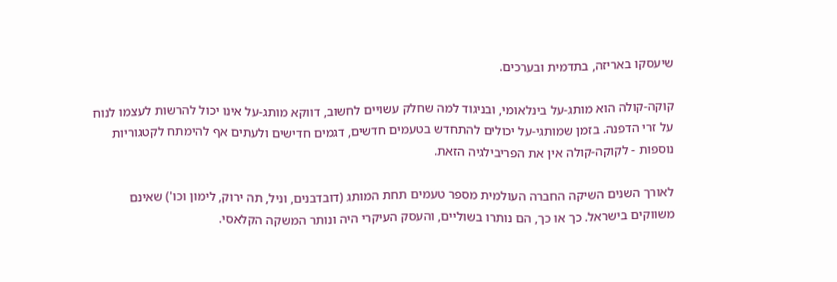שיעסקו באריזה, בתדמית ובערכים.

קוקה-קולה הוא מותג-על בינלאומי, ובניגוד למה שחלק עשויים לחשוב, דווקא מותג-על אינו יכול להרשות לעצמו לנוח על זרי הדפנה. בזמן שמותגי-על יכולים להתחדש בטעמים חדשים, דגמים חדישים ולעתים אף להימתח לקטגוריות נוספות - לקוקה-קולה אין את הפריבילגיה הזאת.

לאורך השנים השיקה החברה העולמית מספר טעמים תחת המותג (דובדבנים, וניל, תה ירוק, לימון וכו') שאינם משווקים בישראל. כך או כך, הם נותרו בשוליים, והעסק העיקרי היה ונותר המשקה הקלאסי.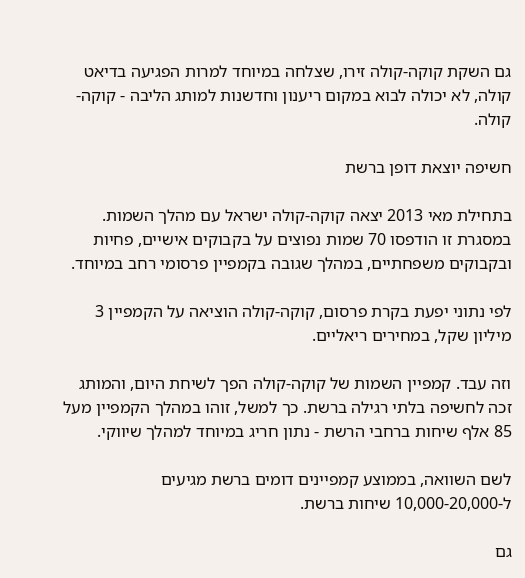גם השקת קוקה-קולה זירו, שצלחה במיוחד למרות הפגיעה בדיאט קולה, לא יכולה לבוא במקום ריענון וחדשנות למותג הליבה - קוקה-קולה.

חשיפה יוצאת דופן ברשת

בתחילת מאי 2013 יצאה קוקה-קולה ישראל עם מהלך השמות. במסגרת זו הודפסו 70 שמות נפוצים על בקבוקים אישיים, פחיות ובקבוקים משפחתיים, במהלך שגובה בקמפיין פרסומי רחב במיוחד.

לפי נתוני יפעת בקרת פרסום, קוקה-קולה הוציאה על הקמפיין 3 מיליון שקל, במחירים ריאליים.

וזה עבד. קמפיין השמות של קוקה-קולה הפך לשיחת היום, והמותג זכה לחשיפה בלתי רגילה ברשת. כך למשל, זוהו במהלך הקמפיין מעל 85 אלף שיחות ברחבי הרשת - נתון חריג במיוחד למהלך שיווקי.

לשם השוואה, בממוצע קמפיינים דומים ברשת מגיעים ל-10,000-20,000 שיחות ברשת.

גם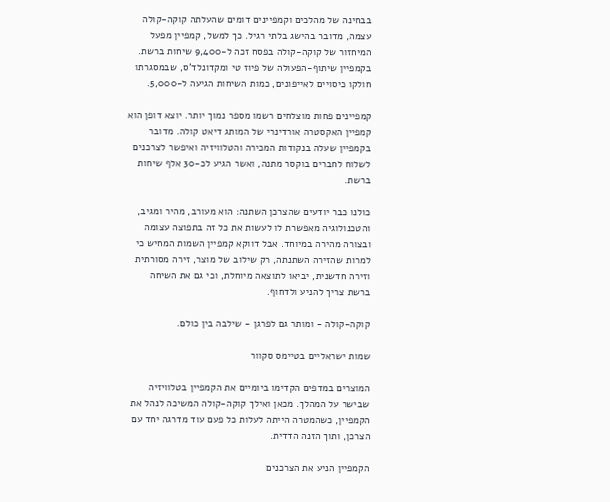בבחינה של מהלכים וקמפיינים דומים שהעלתה קוקה-קולה עצמה, מדובר בהישג בלתי רגיל. כך למשל, קמפיין מפעל המיחזור של קוקה-קולה בפסח זכה ל-9,400 שיחות ברשת. בקמפיין שיתוף-הפעולה של פיוז טי ומקדונלד'ס, שבמסגרתו חולקו כיסויים לאייפונים, כמות השיחות הגיעה ל-5,000.

קמפיינים פחות מוצלחים רשמו מספר נמוך יותר. יוצא דופן הוא קמפיין האקסטרה אורדינרי של המותג דיאט קולה. מדובר בקמפיין שעלה בנקודות המכירה והטלוויזיה ואיפשר לצרכנים לשלוח לחברים בוקסר מתנה, ואשר הגיע לכ-30 אלף שיחות ברשת.

כולנו כבר יודעים שהצרכן השתנה: הוא מעורב, מהיר ומגיב, והטכנולוגיה מאפשרת לו לעשות את כל זה בתפוצה עצומה ובצורה מהירה במיוחד. אבל דווקא קמפיין השמות המחיש כי למרות שהזירה השתנתה, רק שילוב של מוצר, זירה מסורתית וזירה חדשנית, יביאו לתוצאה מיוחלת, וכי גם את השיחה ברשת צריך להניע ולדחוף.

קוקה-קולה - ומותר גם לפרגן - שילבה בין כולם.

שמות ישראליים בטיימס סקוור

המוצרים במדפים הקדימו ביומיים את הקמפיין בטלוויזיה שבישר על המהלך. מכאן ואילך קוקה-קולה המשיכה לנהל את הקמפיין, כשהמטרה הייתה לעלות כל פעם עוד מדרגה יחד עם הצרכן, ותוך הזנה הדדית.

הקמפיין הניע את הצרכנים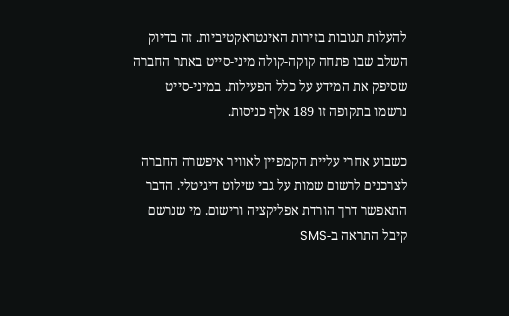להעלות תגובות בזירות האינטראקטיביות. זה בדיוק השלב שבו פתחה קוקה-קולה מיני-סייט באתר החברה שסיפק את המידע על כלל הפעילות. במיני-סייט נרשמו בתקופה זו 189 אלף כניסות.

כשבוע אחרי עליית הקמפיין לאוויר איפשרה החברה לצרכנים לרשום שמות על גבי שילוט דיגיטלי. הדבר התאפשר דרך הורדת אפליקציה ורישום. מי שנרשם קיבל התראה ב-SMS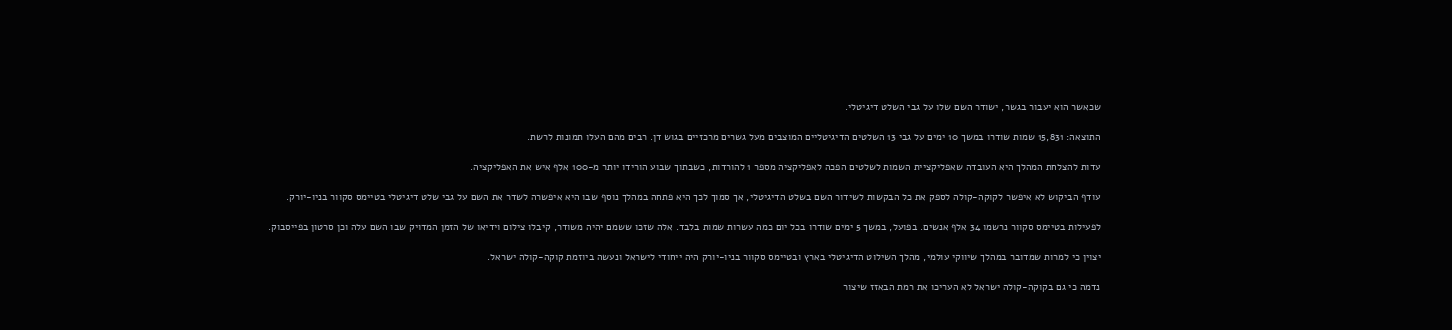שכאשר הוא יעבור בגשר, ישודר השם שלו על גבי השלט דיגיטלי.

התוצאה: 15,831 שמות שודרו במשך 10 ימים על גבי 13 השלטים הדיגיטליים המוצבים מעל גשרים מרכזיים בגוש דן. רבים מהם העלו תמונות לרשת.

עדות להצלחת המהלך היא העובדה שאפליקציית השמות לשלטים הפכה לאפליקציה מספר 1 להורדות, כשבתוך שבוע הורידו יותר מ-100 אלף איש את האפליקציה.

עודף הביקוש לא איפשר לקוקה-קולה לספק את כל הבקשות לשידור השם בשלט הדיגיטלי, אך סמוך לכך היא פתחה במהלך נוסף שבו היא איפשרה לשדר את השם על גבי שלט דיגיטלי בטיימס סקוור בניו-יורק.

לפעילות בטיימס סקוור נרשמו 34 אלף אנשים. בפועל, במשך 5 ימים שודרו בכל יום כמה עשרות שמות בלבד. אלה שזכו ששמם יהיה משודר, קיבלו צילום וידיאו של הזמן המדויק שבו השם עלה וכן סרטון בפייסבוק.

יצוין כי למרות שמדובר במהלך שיווקי עולמי, מהלך השילוט הדיגיטלי בארץ ובטיימס סקוור בניו-יורק היה ייחודי לישראל ונעשה ביוזמת קוקה-קולה ישראל.

נדמה כי גם בקוקה-קולה ישראל לא העריכו את רמת הבאזז שיצור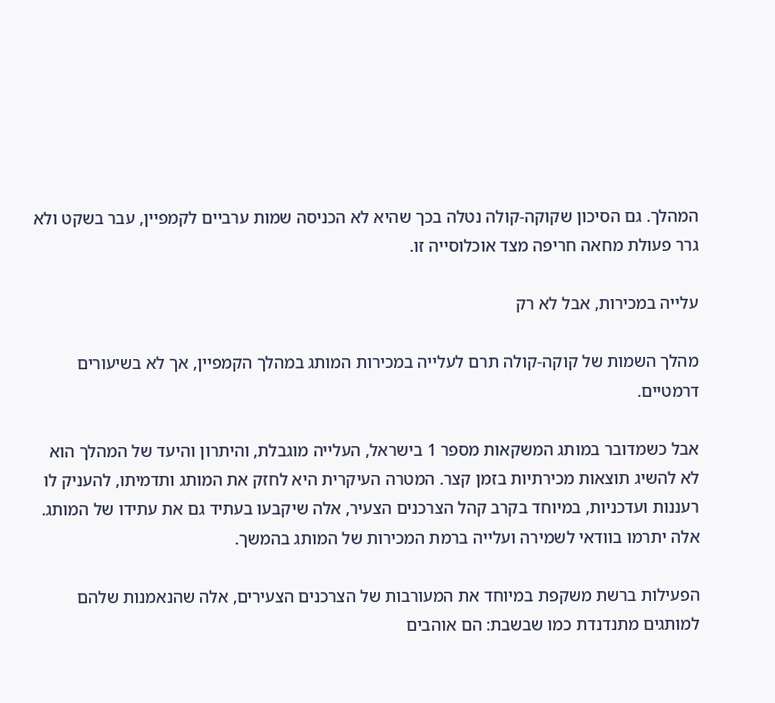המהלך. גם הסיכון שקוקה-קולה נטלה בכך שהיא לא הכניסה שמות ערביים לקמפיין, עבר בשקט ולא גרר פעולת מחאה חריפה מצד אוכלוסייה זו.

עלייה במכירות, אבל לא רק

מהלך השמות של קוקה-קולה תרם לעלייה במכירות המותג במהלך הקמפיין, אך לא בשיעורים דרמטיים.

אבל כשמדובר במותג המשקאות מספר 1 בישראל, העלייה מוגבלת, והיתרון והיעד של המהלך הוא לא להשיג תוצאות מכירתיות בזמן קצר. המטרה העיקרית היא לחזק את המותג ותדמיתו, להעניק לו רעננות ועדכניות, במיוחד בקרב קהל הצרכנים הצעיר, אלה שיקבעו בעתיד גם את עתידו של המותג. אלה יתרמו בוודאי לשמירה ועלייה ברמת המכירות של המותג בהמשך.

הפעילות ברשת משקפת במיוחד את המעורבות של הצרכנים הצעירים, אלה שהנאמנות שלהם למותגים מתנדנדת כמו שבשבת: הם אוהבים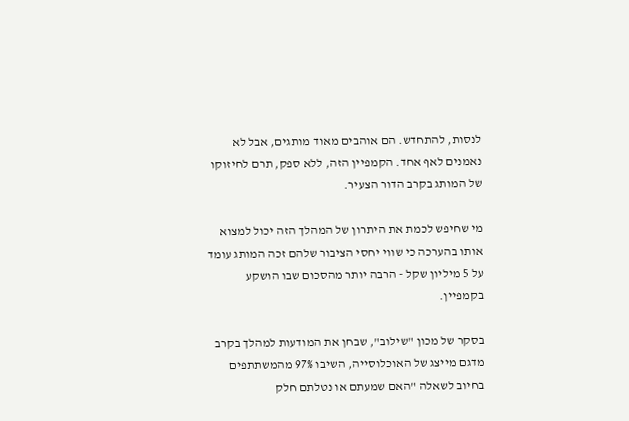לנסות, להתחדש. הם אוהבים מאוד מותגים, אבל לא נאמנים לאף אחד. הקמפיין הזה, ללא ספק, תרם לחיזוקו של המותג בקרב הדור הצעיר.

מי שחיפש לכמת את היתרון של המהלך הזה יכול למצוא אותו בהערכה כי שווי יחסי הציבור שלהם זכה המותג עומד על 5 מיליון שקל - הרבה יותר מהסכום שבו הושקע בקמפיין.

בסקר של מכון "שילוב", שבחן את המודעות למהלך בקרב מדגם מייצג של האוכלוסייה, השיבו 97% מהמשתתפים בחיוב לשאלה "האם שמעתם או נטלתם חלק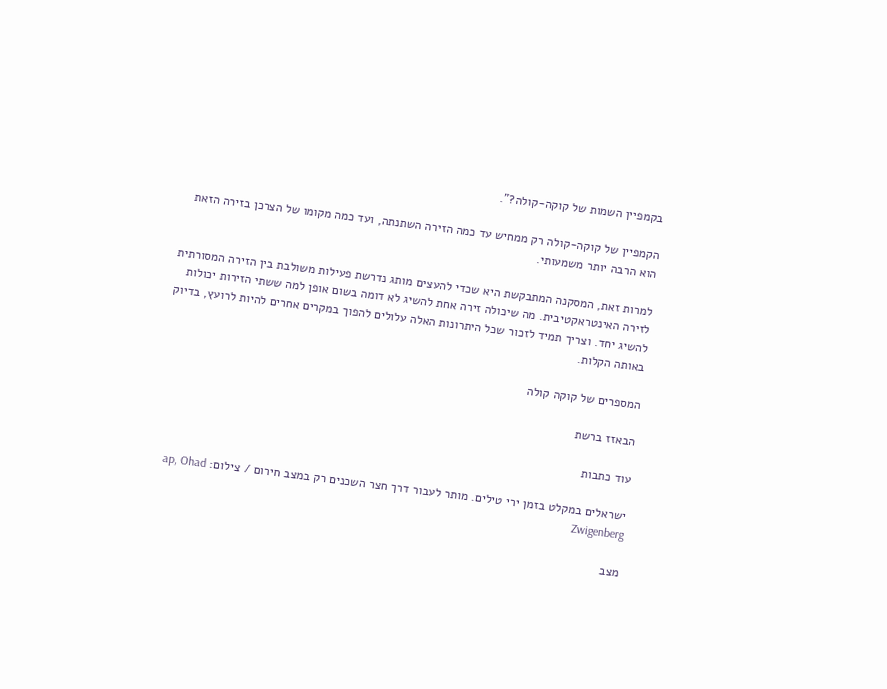בקמפיין השמות של קוקה-קולה?".

הקמפיין של קוקה-קולה רק ממחיש עד כמה הזירה השתנתה, ועד כמה מקומו של הצרכן בזירה הזאת הוא הרבה יותר משמעותי.

למרות זאת, המסקנה המתבקשת היא שכדי להעצים מותג נדרשת פעילות משולבת בין הזירה המסורתית לזירה האינטראקטיבית. מה שיכולה זירה אחת להשיג לא דומה בשום אופן למה ששתי הזירות יכולות להשיג יחד. וצריך תמיד לזכור שכל היתרונות האלה עלולים להפוך במקרים אחרים להיות לרועץ, בדיוק באותה הקלות.

המספרים של קוקה קולה

הבאזז ברשת

עוד כתבות

ישראלים במקלט בזמן ירי טילים. מותר לעבור דרך חצר השכנים רק במצב חירום / צילום: ap, Ohad Zwigenberg

מצב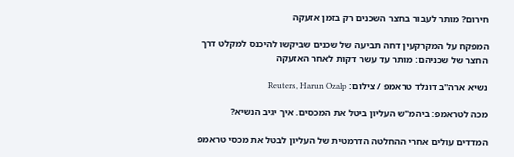חירום? מותר לעבור בחצר השכנים רק בזמן אזעקה

המפקח על המקרקעין דחה תביעה של שכנים שביקשו להיכנס למקלט דרך החצר של שכניהם: מותר עד עשר דקות לאחר האזעקה

נשיא ארה''ב דונלד טראמפ / צילום: Reuters, Harun Ozalp

מכה לטראמפ: ביהמ"ש העליון ביטל את המכסים. איך יגיב הנשיא?

המדדים עולים אחרי ההחלטה הדרמטית של העליון לבטל את מכסי טראמפ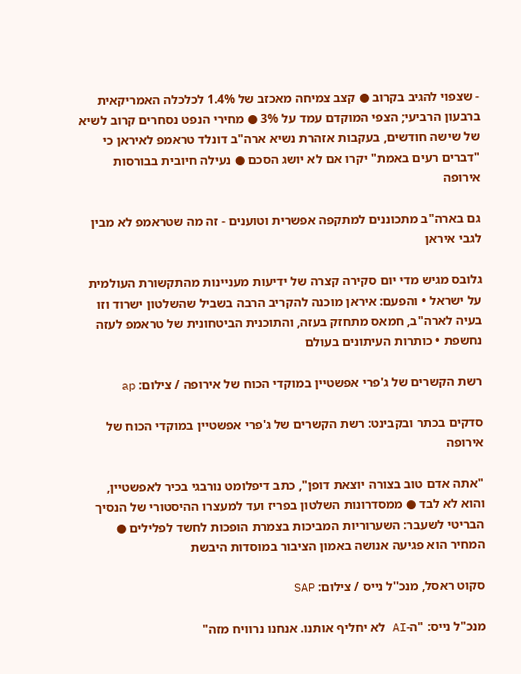- שצפוי להגיב בקרוב ● קצב צמיחה מאכזב של 1.4% לכלכלה האמריקאית ברבעון הרביעי; הצפי המוקדם עמד על 3% ● מחירי הנפט נסחרים קרוב לשיא של שישה חודשים, בעקבות אזהרת נשיא ארה"ב דונלד טראמפ לאיראן כי "דברים רעים באמת" יקרו אם לא יושג הסכם ● נעילה חיובית בבורסות אירופה

גם בארה"ב מתכוננים למתקפה אפשרית וטוענים - זה מה שטראמפ לא מבין לגבי איראן

גלובס מגיש מדי יום סקירה קצרה של ידיעות מעניינות מהתקשורת העולמית על ישראל • והפעם: איראן מוכנה להקריב הרבה בשביל שהשלטון ישרוד וזו בעיה לארה"ב, חמאס מתחזק בעזה, והתוכנית הביטחונית של טראמפ לעזה נחשפת • כותרות העיתונים בעולם

רשת הקשרים של ג'פרי אפשטיין במוקדי הכוח של אירופה / צילום: ap

סדקים בכתר ובקבינט: רשת הקשרים של ג'פרי אפשטיין במוקדי הכוח של אירופה

"אתה אדם טוב בצורה יוצאת דופן", כתב דיפלומט נורבגי בכיר לאפשטיין, והוא לא לבד ● ממסדרונות השלטון בפריז ועד למעצרו ההיסטורי של הנסיך הבריטי לשעבר: השערוריות המביכות בצמרת הופכות לחשד לפלילים ● המחיר הוא פגיעה אנושה באמון הציבור במוסדות היבשת

סקוט ראסל, מנכ''ל נייס / צילום: SAP

מנכ"ל נייס: "ה-AI לא יחליף אותנו. אנחנו נרוויח מזה"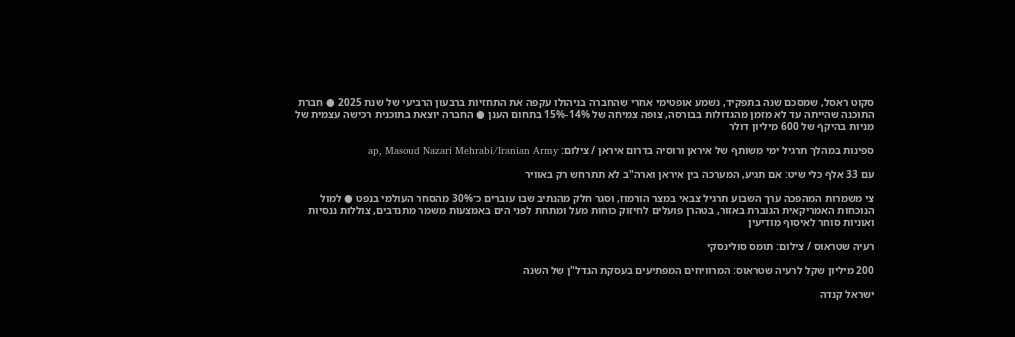סקוט ראסל, שמסכם שנה בתפקיד, נשמע אופטימי אחרי שהחברה בניהולו עקפה את התחזיות ברבעון הרביעי של שנת 2025 ● חברת התוכנה שהייתה עד לא מזמן מהגדולות בבורסה, צופה צמיחה של 14%-15% בתחום הענן ● החברה יוצאת בתוכנית רכישה עצמית של מניות בהיקף של 600 מיליון דולר

ספינות במהלך תרגיל ימי משותף של איראן ורוסיה בדרום איראן / צילום: ap, Masoud Nazari Mehrabi/Iranian Army

עם 33 אלף כלי שיט: אם תגיע, המערכה בין איראן וארה"ב לא תתרחש רק באוויר

צי משמרות המהפכה ערך השבוע תרגיל צבאי במצר הורמוז, וסגר חלק מהנתיב שבו עוברים כ־30% מהסחר העולמי בנפט ● למול הנוכחות האמריקאית הגוברת באזור, בטהרן פועלים לחיזוק כוחות מעל ומתחת לפני הים באמצעות משמר מתנדבים, צוללות ננסיות ואוניות סוחר לאיסוף מודיעין

רעיה שטראוס / צילום: תומס סולינסקי

200 מיליון שקל לרעיה שטראוס: המרוויחים המפתיעים בעסקת הנדל"ן של השנה

ישראל קנדה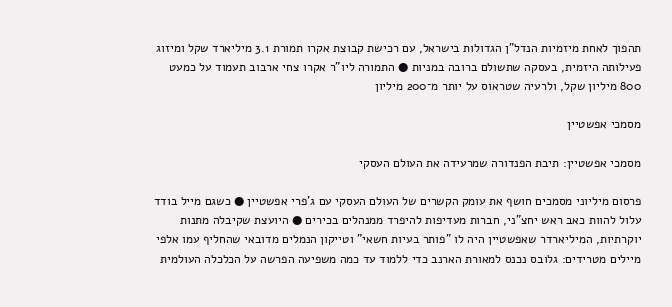תהפוך לאחת מיזמיות הנדל"ן הגדולות בישראל, עם רכישת קבוצת אקרו תמורת 3.1 מיליארד שקל ומיזוג פעילותה היזמית, בעסקה שתשולם ברובה במניות ● התמורה ליו"ר אקרו צחי ארבוב תעמוד על כמעט 800 מיליון שקל, ולרעיה שטראוס על יותר מ־200 מיליון

מסמכי אפשטיין

מסמכי אפשטיין: תיבת הפנדורה שמרעידה את העולם העסקי

פרסום מיליוני מסמכים חושף את עומק הקשרים של העולם העסקי עם ג'פרי אפשטיין ● כשגם מייל בודד עלול להוות כאב ראש יחצ"ני, חברות מעדיפות להיפרד ממנהלים בכירים ● היועצת שקיבלה מתנות יוקרתיות, המיליארדר שאפשטיין היה לו "פותר בעיות חשאי" וטייקון הנמלים מדובאי שהחליף עמו אלפי מיילים מטרידים: גלובס נכנס למאורת הארנב כדי ללמוד עד כמה משפיעה הפרשה על הכלכלה העולמית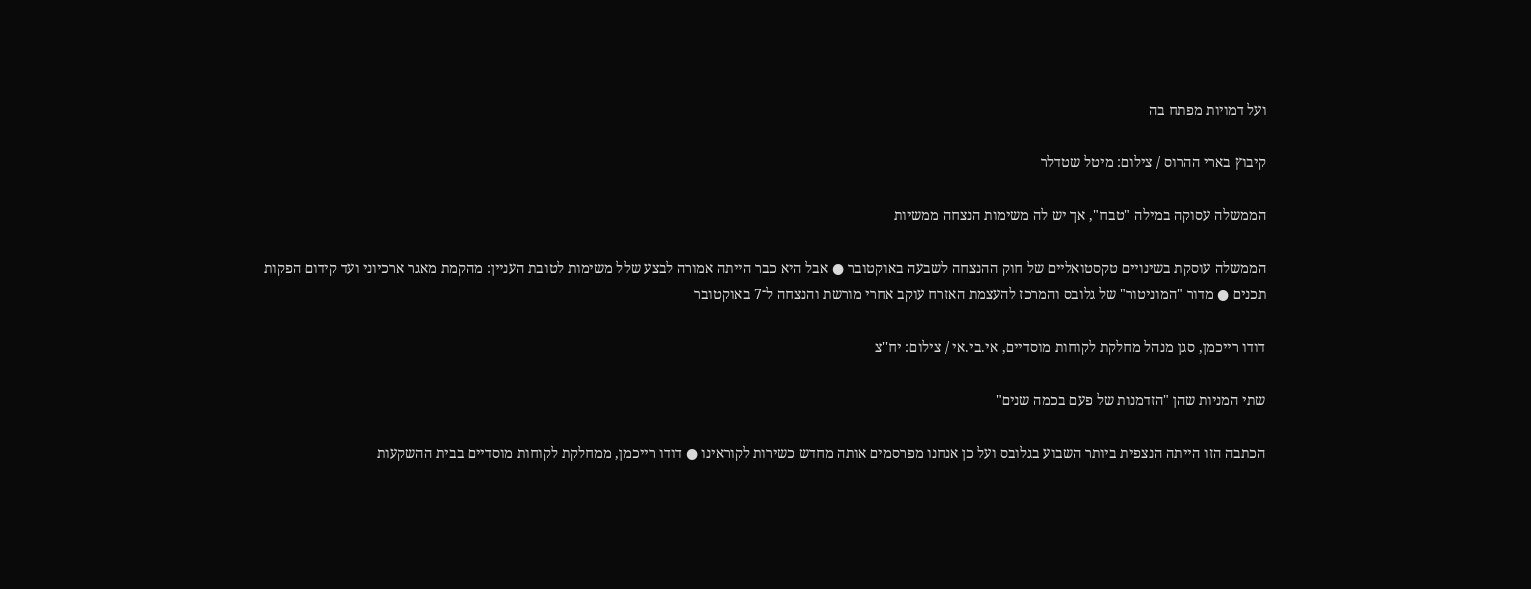ועל דמויות מפתח בה

קיבוץ בארי ההרוס / צילום: מיטל שטדלר

הממשלה עסוקה במילה "טבח", אך יש לה משימות הנצחה ממשיות

הממשלה עוסקת בשינויים טקסטואליים של חוק ההנצחה לשבעה באוקטובר ● אבל היא כבר הייתה אמורה לבצע שלל משימות לטובת העניין: מהקמת מאגר ארכיוני ועד קידום הפקות תכנים ● מדור "המוניטור" של גלובס והמרכז להעצמת האזרח עוקב אחרי מורשת והנצחה ל־7 באוקטובר

דודו רייכמן, סגן מנהל מחלקת לקוחות מוסדיים, אי.בי.אי / צילום: יח''צ

שתי המניות שהן "הזדמנות של פעם בכמה שנים"

הכתבה הזו הייתה הנצפית ביותר השבוע בגלובס ועל כן אנחנו מפרסמים אותה מחדש כשירות לקוראינו ● דודו רייכמן, ממחלקת לקוחות מוסדיים בבית ההשקעות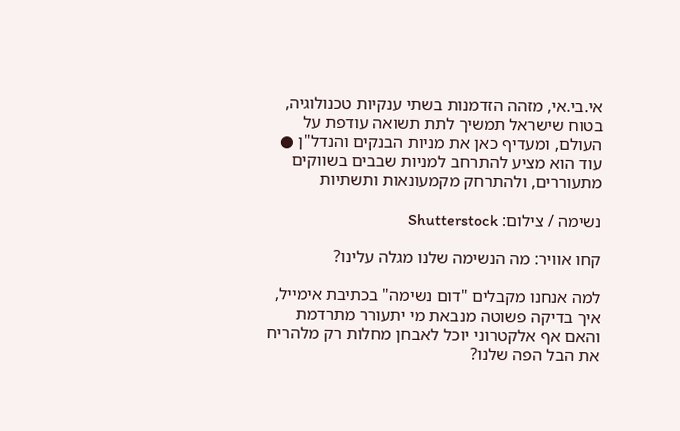אי.בי.אי, מזהה הזדמנות בשתי ענקיות טכנולוגיה, בטוח שישראל תמשיך לתת תשואה עודפת על העולם, ומעדיף כאן את מניות הבנקים והנדל"ן ● עוד הוא מציע להתרחב למניות שבבים בשווקים מתעוררים, ולהתרחק מקמעונאות ותשתיות

נשימה / צילום: Shutterstock

קחו אוויר: מה הנשימה שלנו מגלה עלינו?

למה אנחנו מקבלים "דום נשימה" בכתיבת אימייל, איך בדיקה פשוטה מנבאת מי יתעורר מתרדמת והאם אף אלקטרוני יוכל לאבחן מחלות רק מלהריח את הבל הפה שלנו?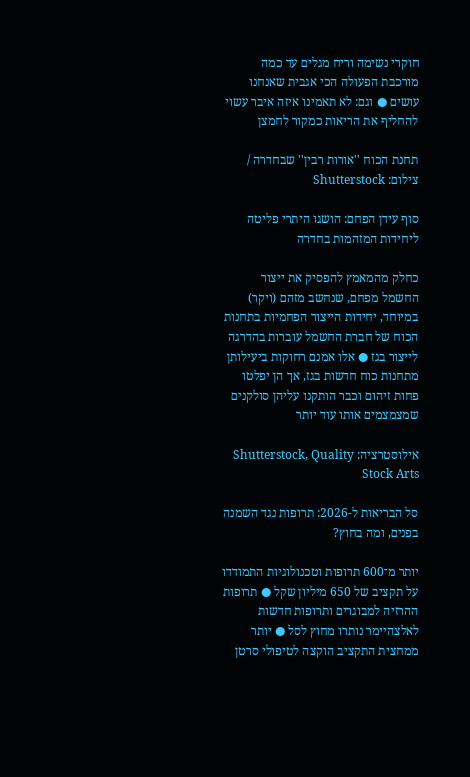חוקרי נשימה וריח מגלים עד כמה מורכבת הפעולה הכי אגבית שאנחנו עושים ● וגם: לא תאמינו איזה איבר עשוי להחליף את הריאות כמקור לחמצן

תחנת הכוח ''אורות רבין'' שבחדרה / צילום: Shutterstock

סוף עידן הפחם: הושגו היתרי פליטה ליחידות המזהמות בחדרה

כחלק מהמאמץ להפסיק את ייצור החשמל מפחם, שנחשב מזהם (ויקר) במיוחד, יחידות הייצור הפחמיות בתחנות הכוח של חברת החשמל עוברות בהדרגה לייצור בגז ● אלו אמנם רחוקות ביעילותן מתחנות כוח חדשות בגז, אך הן יפלטו פחות זיהום וכבר הותקנו עליהן סולקנים שמצמצמים אותו עוד יותר

אילוסטרציה: Shutterstock, Quality Stock Arts

סל הבריאות ל-2026: תרופות נגד השמנה בפנים, ומה בחוץ?

יותר מ־600 תרופות וטכנולוגיות התמודדו על תקציב של 650 מיליון שקל ● תרופות ההרזיה למבוגרים ותרופות חדשות לאלצהיימר נותרו מחוץ לסל ● יותר ממחצית התקציב הוקצה לטיפולי סרטן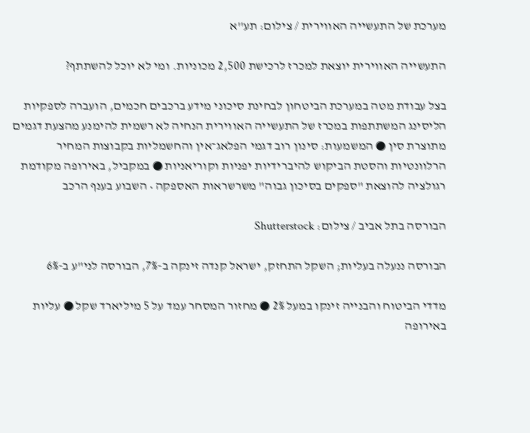מערכת של התעשייה האווירית / צילום: תע''א

התעשייה האווירית יוצאת למכרז לרכישת 2,500 מכוניות. ומי לא יוכל להשתתף?

בצל עבודת מטה במערכת הביטחון לבחינת סיכוני מידע ברכבים חכמים, הועברה לספקיות הליסינג המשתתפות במכרז של התעשייה האווירית הנחיה לא רשמית להימנע מהצעת דגמים מתוצרת סין ● המשמעות: סינון רוב דגמי הפלאג־אין והחשמליות בקבוצות המחיר הרלוונטיות והסטת הביקוש להיברידיות יפניות וקוריאניות ● במקביל, באירופה מקודמת רגולציה להוצאת "ספקים בסיכון גבוה" משרשראות האספקה • השבוע בענף הרכב

הבורסה בתל אביב / צילום: Shutterstock

הבורסה ננעלה בעליות; השקל התחזק, ישראל קנדה זינקה ב-7%, הבורסה לני"ע ב-6%

מדדי הביטוח והבנייה זינקו במעל 2% ● מחזור המסחר עמד על 5 מיליארד שקל ● עליות באירופה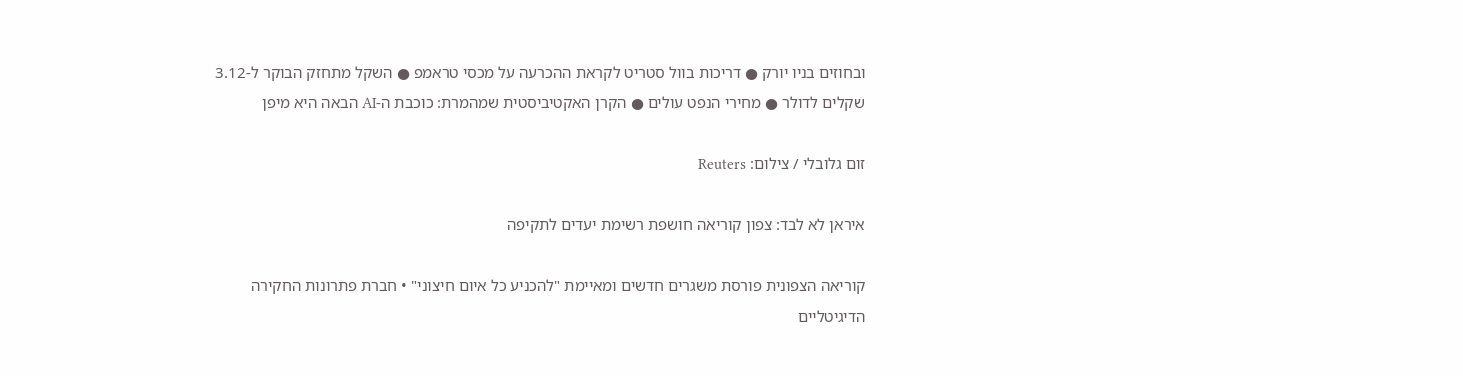ובחוזים בניו יורק ● דריכות בוול סטריט לקראת ההכרעה על מכסי טראמפ ● השקל מתחזק הבוקר ל-3.12 שקלים לדולר ● מחירי הנפט עולים ● הקרן האקטיביסטית שמהמרת: כוכבת ה-AI הבאה היא מיפן

זום גלובלי / צילום: Reuters

איראן לא לבד: צפון קוריאה חושפת רשימת יעדים לתקיפה

קוריאה הצפונית פורסת משגרים חדשים ומאיימת "להכניע כל איום חיצוני" • חברת פתרונות החקירה הדיגיטליים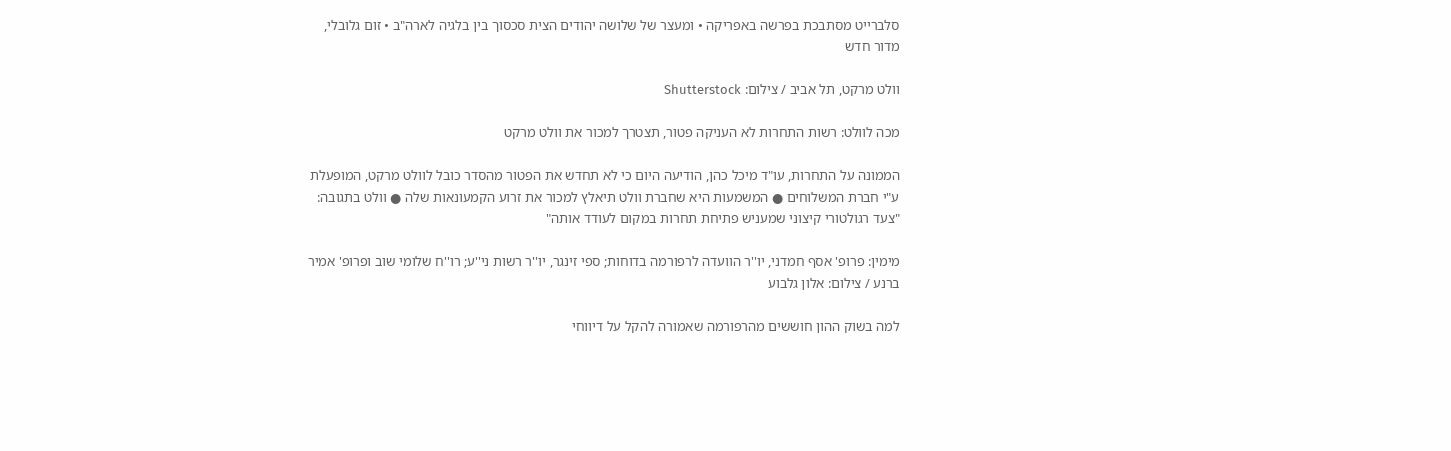סלברייט מסתבכת בפרשה באפריקה • ומעצר של שלושה יהודים הצית סכסוך בין בלגיה לארה"ב • זום גלובלי, מדור חדש

וולט מרקט, תל אביב / צילום: Shutterstock

מכה לוולט: רשות התחרות לא העניקה פטור, תצטרך למכור את וולט מרקט

הממונה על התחרות, עו"ד מיכל כהן, הודיעה היום כי לא תחדש את הפטור מהסדר כובל לוולט מרקט, המופעלת ע"י חברת המשלוחים ● המשמעות היא שחברת וולט תיאלץ למכור את זרוע הקמעונאות שלה ● וולט בתגובה: "צעד רגולטורי קיצוני שמעניש פתיחת תחרות במקום לעודד אותה"

מימין: פרופ' אסף חמדני, יו''ר הוועדה לרפורמה בדוחות; ספי זינגר, יו''ר רשות ני''ע; רו''ח שלומי שוב ופרופ' אמיר ברנע / צילום: אלון גלבוע

למה בשוק ההון חוששים מהרפורמה שאמורה להקל על דיווחי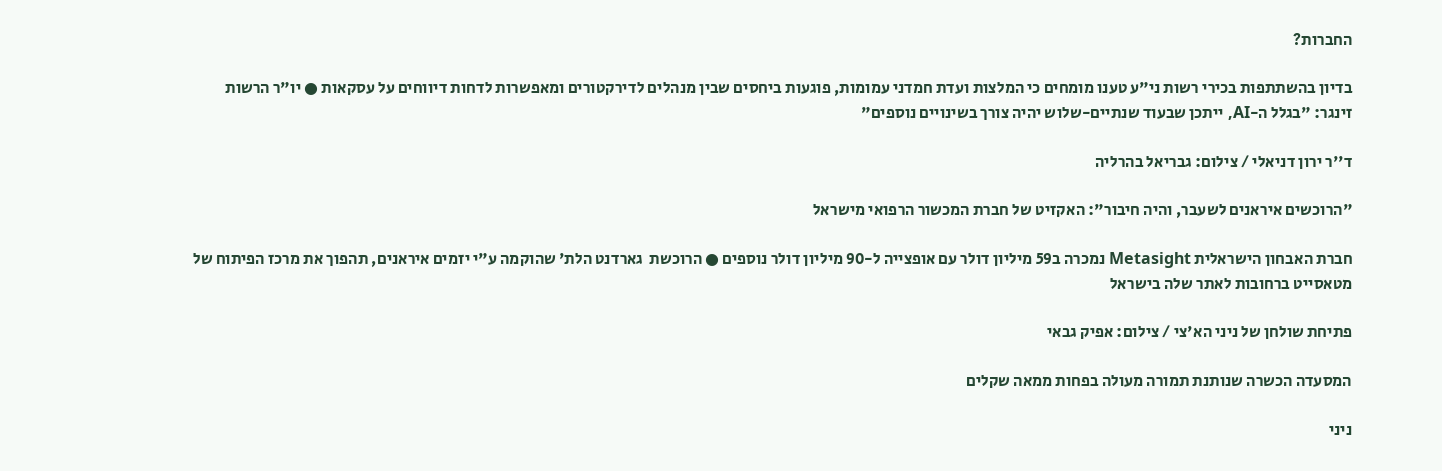החברות?

בדיון בהשתתפות בכירי רשות ני"ע טענו מומחים כי המלצות ועדת חמדני עמומות, פוגעות ביחסים שבין מנהלים לדירקטורים ומאפשרות לדחות דיווחים על עסקאות ● יו"ר הרשות זינגר: "בגלל ה-AI, ייתכן שבעוד שנתיים-שלוש יהיה צורך בשינויים נוספים"

ד''ר ירון דניאלי / צילום: גבריאל בהרליה

"הרוכשים איראנים לשעבר, והיה חיבור": האקזיט של חברת המכשור הרפואי מישראל

חברת האבחון הישראלית Metasight נמכרה ב59 מיליון דולר עם אופצייה ל-90 מיליון דולר נוספים ● הרוכשת  גארדנט הלת' שהוקמה ע"י יזמים איראנים, תהפוך את מרכז הפיתוח של מטאסייט ברחובות לאתר שלה בישראל

פתיחת שולחן של ניני הא'צי / צילום: אפיק גבאי

המסעדה הכשרה שנותנת תמורה מעולה בפחות ממאה שקלים

ניני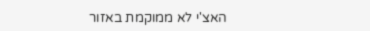האצ'י לא ממוקמת באזור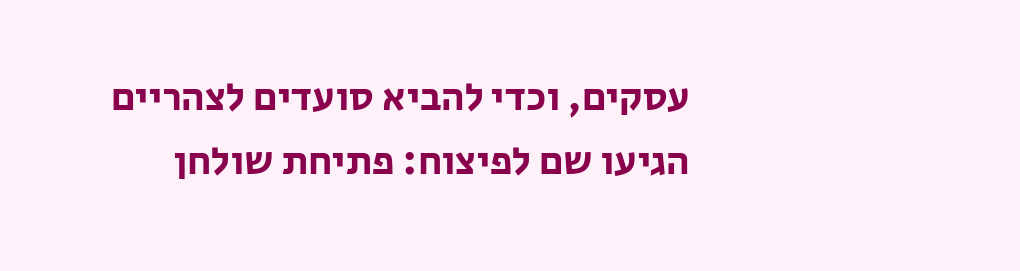עסקים, וכדי להביא סועדים לצהריים הגיעו שם לפיצוח: פתיחת שולחן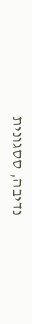נדיבה, ססגונית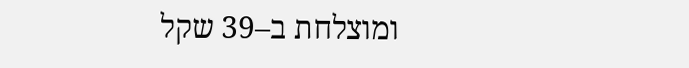ומוצלחת ב–39 שקל